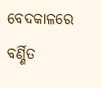ବେଦକାଳରେ ବର୍ଣ୍ଣିତ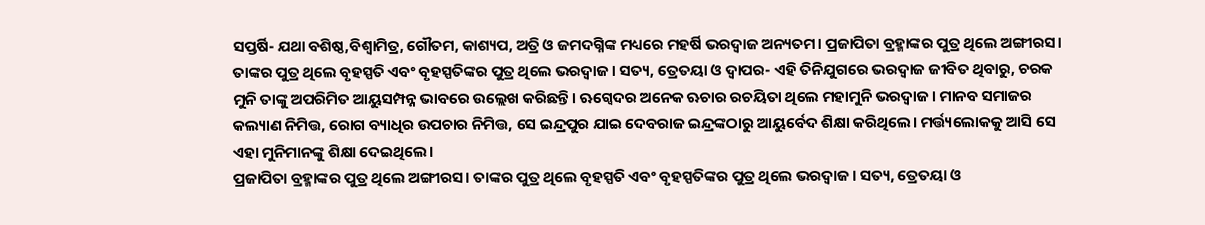ସପ୍ତର୍ଷି- ଯଥା ବଶିଷ୍ଠ,ବିଶ୍ୱାମିତ୍ର, ଗୌତମ, କାଶ୍ୟପ, ଅତ୍ରି ଓ ଜମଦଗ୍ନିଙ୍କ ମଧ୍ୟରେ ମହର୍ଷି ଭରଦ୍ୱାଜ ଅନ୍ୟତମ। ପ୍ରଜାପିତା ବ୍ରହ୍ମାଙ୍କର ପୁତ୍ର ଥିଲେ ଅଙ୍ଗୀରସ। ତାଙ୍କର ପୁତ୍ର ଥିଲେ ବୃହସ୍ପତି ଏବଂ ବୃହସ୍ପତିଙ୍କର ପୁତ୍ର ଥିଲେ ଭରଦ୍ୱାଜ। ସତ୍ୟ, ତ୍ରେତୟା ଓ ଦ୍ୱାପର- ଏହି ତିନିଯୁଗରେ ଭରଦ୍ୱାଜ ଜୀବିତ ଥିବାରୁ, ଚରକ ମୁନି ତାଙ୍କୁ ଅପରିମିତ ଆୟୁସମ୍ପନ୍ନ ଭାବରେ ଉଲ୍ଲେଖ କରିଛନ୍ତି। ଋଗ୍ବେଦର ଅନେକ ଋଚାର ରଚୟିତା ଥିଲେ ମହାମୁନି ଭରଦ୍ୱାଜ। ମାନବ ସମାଜର କଲ୍ୟାଣ ନିମିତ୍ତ, ରୋଗ ବ୍ୟାଧିର ଉପଚାର ନିମିତ୍ତ, ସେ ଇନ୍ଦ୍ରପୁର ଯାଇ ଦେବରାଜ ଇନ୍ଦ୍ରଙ୍କଠାରୁ ଆୟୁର୍ବେଦ ଶିକ୍ଷା କରିଥିଲେ। ମର୍ତ୍ତ୍ୟଲୋକକୁ ଆସି ସେ ଏହା ମୁନିମାନଙ୍କୁ ଶିକ୍ଷା ଦେଇଥିଲେ।
ପ୍ରଜାପିତା ବ୍ରହ୍ମାଙ୍କର ପୁତ୍ର ଥିଲେ ଅଙ୍ଗୀରସ। ତାଙ୍କର ପୁତ୍ର ଥିଲେ ବୃହସ୍ପତି ଏବଂ ବୃହସ୍ପତିଙ୍କର ପୁତ୍ର ଥିଲେ ଭରଦ୍ୱାଜ। ସତ୍ୟ, ତ୍ରେତୟା ଓ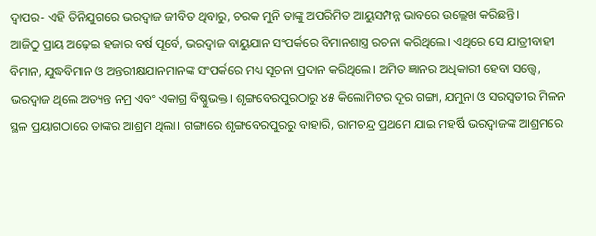ଦ୍ୱାପର- ଏହି ତିନିଯୁଗରେ ଭରଦ୍ୱାଜ ଜୀବିତ ଥିବାରୁ, ଚରକ ମୁନି ତାଙ୍କୁ ଅପରିମିତ ଆୟୁସମ୍ପନ୍ନ ଭାବରେ ଉଲ୍ଲେଖ କରିଛନ୍ତି।
ଆଜିଠୁ ପ୍ରାୟ ଅଢ଼େଇ ହଜାର ବର୍ଷ ପୂର୍ବେ, ଭରଦ୍ୱାଜ ବାୟୁଯାନ ସଂପର୍କରେ ବିମାନଶାସ୍ତ୍ର ରଚନା କରିଥିଲେ। ଏଥିରେ ସେ ଯାତ୍ରୀବାହୀ ବିମାନ, ଯୁଦ୍ଧବିମାନ ଓ ଅନ୍ତରୀକ୍ଷଯାନମାନଙ୍କ ସଂପର୍କରେ ମଧ୍ୟ ସୂଚନା ପ୍ରଦାନ କରିଥିଲେ। ଅମିତ ଜ୍ଞାନର ଅଧିକାରୀ ହେବା ସତ୍ତ୍ୱେ, ଭରଦ୍ୱାଜ ଥିଲେ ଅତ୍ୟନ୍ତ ନମ୍ର ଏବଂ ଏକାଗ୍ର ବିଷ୍ଣୁଭକ୍ତ। ଶୃଙ୍ଗବେରପୁରଠାରୁ ୪୫ କିଲୋମିଟର ଦୂର ଗଙ୍ଗା, ଯମୁନା ଓ ସରସ୍ୱତୀର ମିଳନ ସ୍ଥଳ ପ୍ରୟାଗଠାରେ ତାଙ୍କର ଆଶ୍ରମ ଥିଲା। ଗଙ୍ଗାରେ ଶୃଙ୍ଗବେରପୁରରୁ ବାହାରି, ରାମଚନ୍ଦ୍ର ପ୍ରଥମେ ଯାଇ ମହର୍ଷି ଭରଦ୍ୱାଜଙ୍କ ଆଶ୍ରମରେ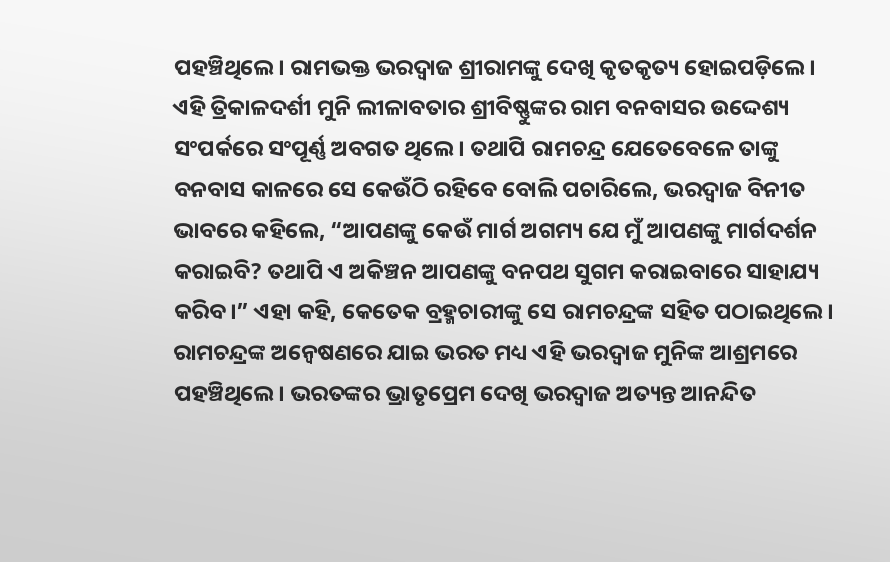ପହଞ୍ଚିଥିଲେ। ରାମଭକ୍ତ ଭରଦ୍ୱାଜ ଶ୍ରୀରାମଙ୍କୁ ଦେଖି କୃତକୃତ୍ୟ ହୋଇପଡ଼ିଲେ। ଏହି ତ୍ରିକାଳଦର୍ଶୀ ମୁନି ଲୀଳାବତାର ଶ୍ରୀବିଷ୍ଣୁଙ୍କର ରାମ ବନବାସର ଉଦ୍ଦେଶ୍ୟ ସଂପର୍କରେ ସଂପୂର୍ଣ୍ଣ ଅବଗତ ଥିଲେ। ତଥାପି ରାମଚନ୍ଦ୍ର ଯେତେବେଳେ ତାଙ୍କୁ ବନବାସ କାଳରେ ସେ କେଉଁଠି ରହିବେ ବୋଲି ପଚାରିଲେ, ଭରଦ୍ୱାଜ ବିନୀତ ଭାବରେ କହିଲେ, “ଆପଣଙ୍କୁ କେଉଁ ମାର୍ଗ ଅଗମ୍ୟ ଯେ ମୁଁ ଆପଣଙ୍କୁ ମାର୍ଗଦର୍ଶନ କରାଇବି? ତଥାପି ଏ ଅକିଞ୍ଚନ ଆପଣଙ୍କୁ ବନପଥ ସୁଗମ କରାଇବାରେ ସାହାଯ୍ୟ କରିବ।” ଏହା କହି, କେତେକ ବ୍ରହ୍ମଚାରୀଙ୍କୁ ସେ ରାମଚନ୍ଦ୍ରଙ୍କ ସହିତ ପଠାଇଥିଲେ।
ରାମଚନ୍ଦ୍ରଙ୍କ ଅନ୍ୱେଷଣରେ ଯାଇ ଭରତ ମଧ୍ୟ ଏହି ଭରଦ୍ୱାଜ ମୁନିଙ୍କ ଆଶ୍ରମରେ ପହଞ୍ଚିଥିଲେ। ଭରତଙ୍କର ଭ୍ରାତୃପ୍ରେମ ଦେଖି ଭରଦ୍ୱାଜ ଅତ୍ୟନ୍ତ ଆନନ୍ଦିତ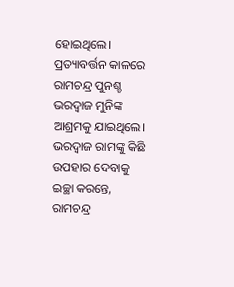ହୋଇଥିଲେ। ପ୍ରତ୍ୟାବର୍ତ୍ତନ କାଳରେ ରାମଚନ୍ଦ୍ର ପୁନଶ୍ଚ ଭରଦ୍ୱାଜ ମୁନିଙ୍କ ଆଶ୍ରମକୁ ଯାଇଥିଲେ। ଭରଦ୍ୱାଜ ରାମଙ୍କୁ କିଛି ଉପହାର ଦେବାକୁ ଇଚ୍ଛା କରନ୍ତେ, ରାମଚନ୍ଦ୍ର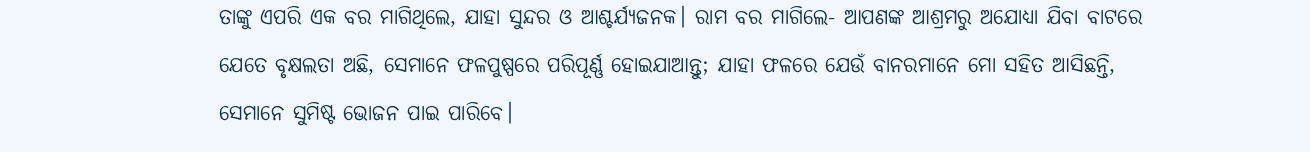ତାଙ୍କୁ ଏପରି ଏକ ବର ମାଗିଥିଲେ, ଯାହା ସୁନ୍ଦର ଓ ଆଶ୍ଚର୍ଯ୍ୟଜନକ। ରାମ ବର ମାଗିଲେ- ଆପଣଙ୍କ ଆଶ୍ରମରୁ ଅଯୋଧ୍ୟା ଯିବା ବାଟରେ ଯେତେ ବୃକ୍ଷଲତା ଅଛି, ସେମାନେ ଫଳପୁଷ୍ପରେ ପରିପୂର୍ଣ୍ଣ ହୋଇଯାଆନ୍ତୁ; ଯାହା ଫଳରେ ଯେଉଁ ବାନରମାନେ ମୋ ସହିତ ଆସିଛନ୍ତି, ସେମାନେ ସୁମିଷ୍ଟ ଭୋଜନ ପାଇ ପାରିବେ।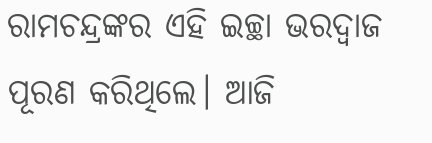ରାମଚନ୍ଦ୍ରଙ୍କର ଏହି ଇଚ୍ଛା ଭରଦ୍ୱାଜ ପୂରଣ କରିଥିଲେ। ଆଜି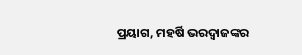ପ୍ରୟାଗ, ମହର୍ଷି ଭରଦ୍ୱାଜଙ୍କର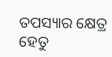ତପସ୍ୟାର କ୍ଷେତ୍ର ହେତୁ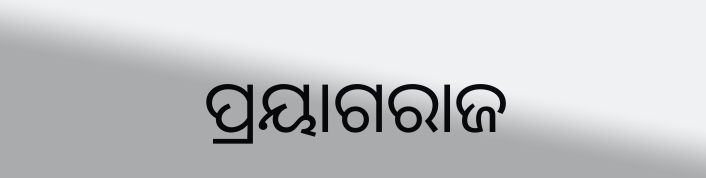ପ୍ରୟାଗରାଜ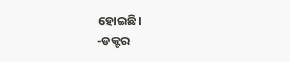ହୋଇଛି।
-ଡକ୍ଟର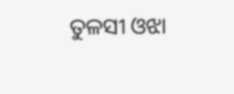ତୁଳସୀ ଓଝା